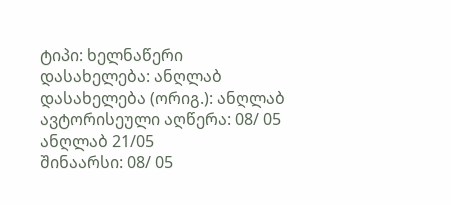ტიპი: ხელნაწერი
დასახელება: ანღლაბ
დასახელება (ორიგ.): ანღლაბ
ავტორისეული აღწერა: 08/ 05 ანღლაბ 21/05
შინაარსი: 08/ 05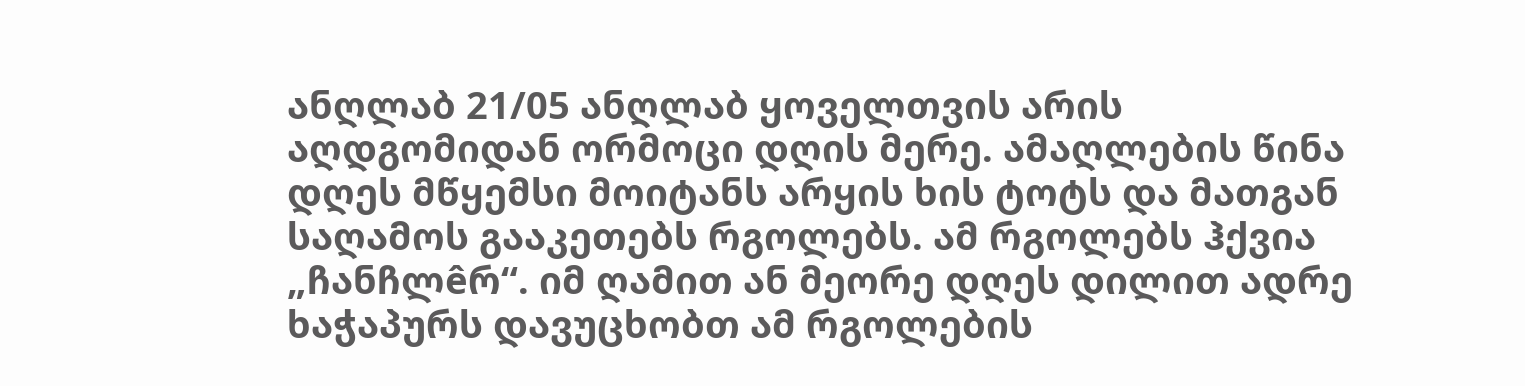ანღლაბ 21/05 ანღლაბ ყოველთვის არის აღდგომიდან ორმოცი დღის მერე. ამაღლების წინა დღეს მწყემსი მოიტანს არყის ხის ტოტს და მათგან საღამოს გააკეთებს რგოლებს. ამ რგოლებს ჰქვია „ჩანჩლêრ“. იმ ღამით ან მეორე დღეს დილით ადრე ხაჭაპურს დავუცხობთ ამ რგოლების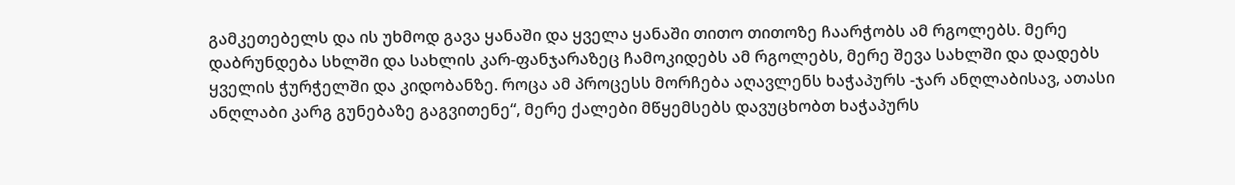გამკეთებელს და ის უხმოდ გავა ყანაში და ყველა ყანაში თითო თითოზე ჩაარჭობს ამ რგოლებს. მერე დაბრუნდება სხლში და სახლის კარ-ფანჯარაზეც ჩამოკიდებს ამ რგოლებს, მერე შევა სახლში და დადებს ყველის ჭურჭელში და კიდობანზე. როცა ამ პროცესს მორჩება აღავლენს ხაჭაპურს -ჯარ ანღლაბისავ, ათასი ანღლაბი კარგ გუნებაზე გაგვითენე“, მერე ქალები მწყემსებს დავუცხობთ ხაჭაპურს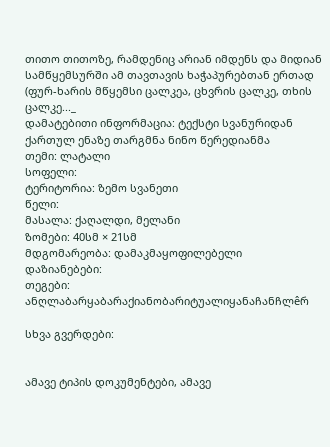თითო თითოზე, რამდენიც არიან იმდენს და მიდიან სამწყემსურში ამ თავთავის ხაჭაპურებთან ერთად (ფურ-ხარის მწყემსი ცალკეა, ცხვრის ცალკე, თხის ცალკე..._
დამატებითი ინფორმაცია: ტექსტი სვანურიდან ქართულ ენაზე თარგმნა ნინო წერედიანმა
თემი: ლატალი
სოფელი:
ტერიტორია: ზემო სვანეთი
წელი:
მასალა: ქაღალდი, მელანი
ზომები: 40სმ × 21სმ
მდგომარეობა: დამაკმაყოფილებელი
დაზიანებები:
თეგები: ანღლაბარყაბარაქიანობარიტუალიყანაჩანჩლêრ

სხვა გვერდები:


ამავე ტიპის დოკუმენტები, ამავე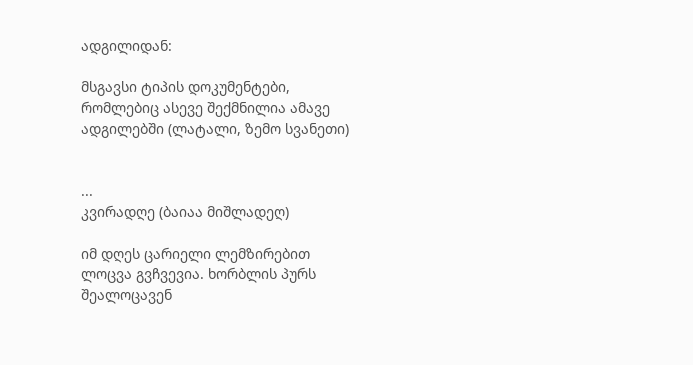ადგილიდან:

მსგავსი ტიპის დოკუმენტები, რომლებიც ასევე შექმნილია ამავე ადგილებში (ლატალი, ზემო სვანეთი)


...
კვირადღე (ბაიაა მიშლადეღ)

იმ დღეს ცარიელი ლემზირებით ლოცვა გვჩვევია. ხორბლის პურს შეალოცავენ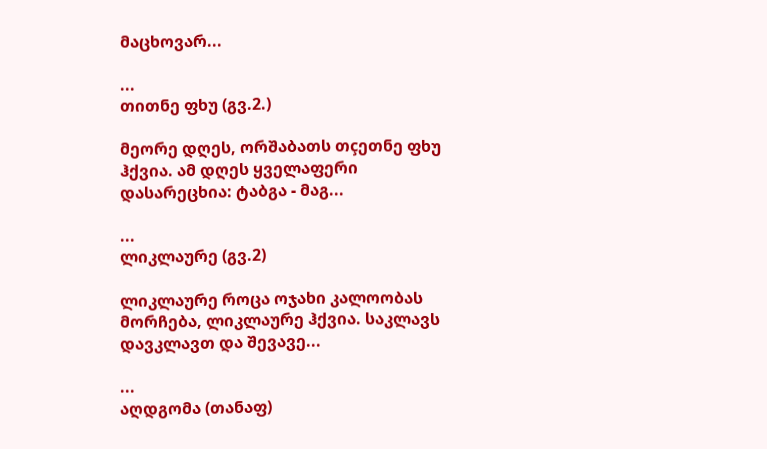მაცხოვარ...

...
თითნე ფხუ (გვ.2.)

მეორე დღეს, ორშაბათს თçეთნე ფხუ ჰქვია. ამ დღეს ყველაფერი დასარეცხია: ტაბგა - მაგ...

...
ლიკლაურე (გვ.2)

ლიკლაურე როცა ოჯახი კალოობას მორჩება, ლიკლაურე ჰქვია. საკლავს დავკლავთ და შევავე...

...
აღდგომა (თანაფ)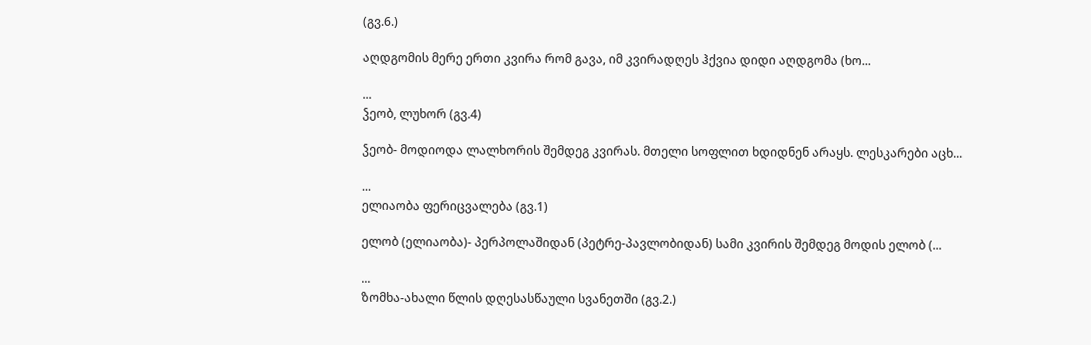(გვ.6.)

აღდგომის მერე ერთი კვირა რომ გავა, იმ კვირადღეს ჰქვია დიდი აღდგომა (ხო...

...
ჴეობ, ლუხორ (გვ.4)

ჴეობ- მოდიოდა ლალხორის შემდეგ კვირას. მთელი სოფლით ხდიდნენ არაყს. ლესკარები აცხ...

...
ელიაობა ფერიცვალება (გვ.1)

ელობ (ელიაობა)- პერპოლაშიდან (პეტრე-პავლობიდან) სამი კვირის შემდეგ მოდის ელობ (...

...
ზომხა-ახალი წლის დღესასწაული სვანეთში (გვ.2.)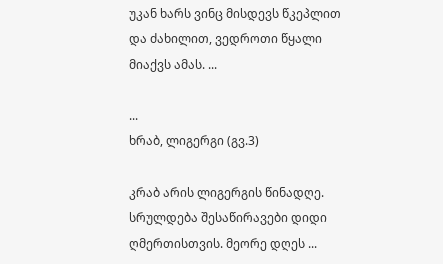უკან ხარს ვინც მისდევს წკეპლით და ძახილით, ვედროთი წყალი მიაქვს ამას. ...

...
ხრაბ, ლიგერგი (გვ.3)

კრაბ არის ლიგერგის წინადღე. სრულდება შესაწირავები დიდი ღმერთისთვის. მეორე დღეს ...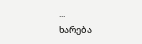...
ხარება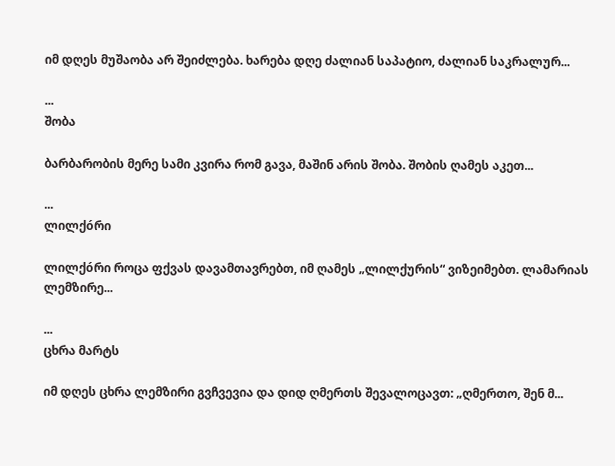იმ დღეს მუშაობა არ შეიძლება. ხარება დღე ძალიან საპატიო, ძალიან საკრალურ...

...
შობა

ბარბარობის მერე სამი კვირა რომ გავა, მაშინ არის შობა. შობის ღამეს აკეთ...

...
ლილქóრი

ლილქóრი როცა ფქვას დავამთავრებთ, იმ ღამეს „ლილქურის“ ვიზეიმებთ. ლამარიას ლემზირე...

...
ცხრა მარტს

იმ დღეს ცხრა ლემზირი გვჩვევია და დიდ ღმერთს შევალოცავთ: „ღმერთო, შენ მ...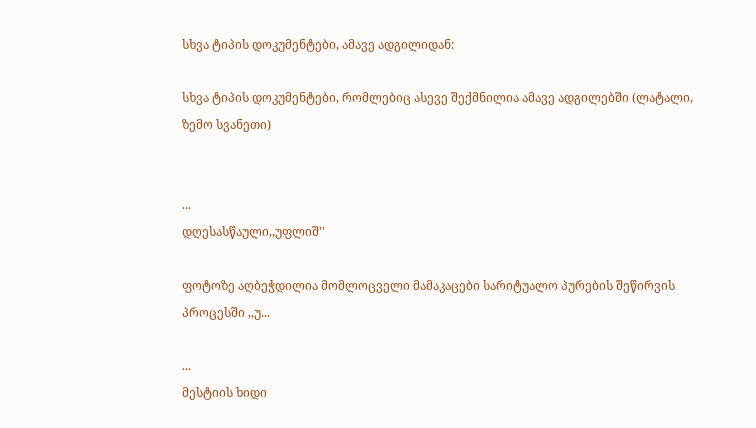სხვა ტიპის დოკუმენტები, ამავე ადგილიდან:

სხვა ტიპის დოკუმენტები, რომლებიც ასევე შექმნილია ამავე ადგილებში (ლატალი, ზემო სვანეთი)


...
დღესასწაული,,უფლიშ''

ფოტოზე აღბეჭდილია მომლოცველი მამაკაცები სარიტუალო პურების შეწირვის პროცესში ,,უ...

...
მესტიის ხიდი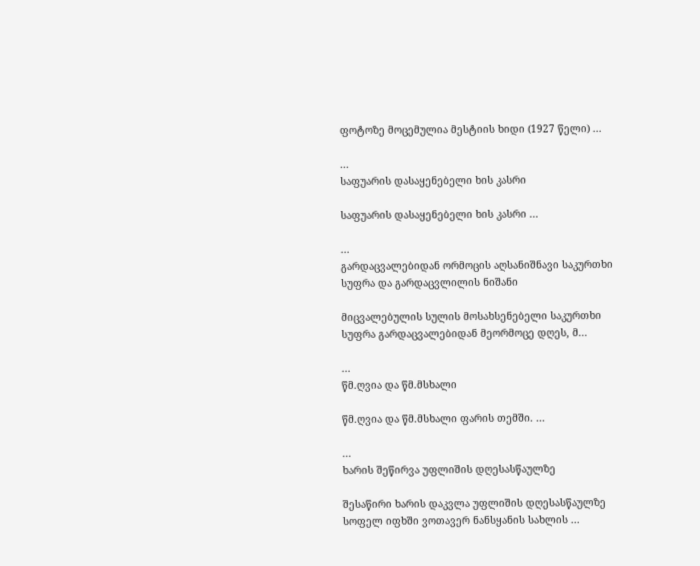ფოტოზე მოცემულია მესტიის ხიდი (1927 წელი) ...

...
საფუარის დასაყენებელი ხის კასრი

საფუარის დასაყენებელი ხის კასრი ...

...
გარდაცვალებიდან ორმოცის აღსანიშნავი საკურთხი სუფრა და გარდაცვლილის ნიშანი

მიცვალებულის სულის მოსახსენებელი საკურთხი სუფრა გარდაცვალებიდან მეორმოცე დღეს, მ...

...
წმ.ღვია და წმ.მსხალი

წმ.ღვია და წმ.მსხალი ფარის თემში. ...

...
ხარის შეწირვა უფლიშის დღესასწაულზე

შესაწირი ხარის დაკვლა უფლიშის დღესასწაულზე სოფელ იფხში ვოთავერ ნანსყანის სახლის ...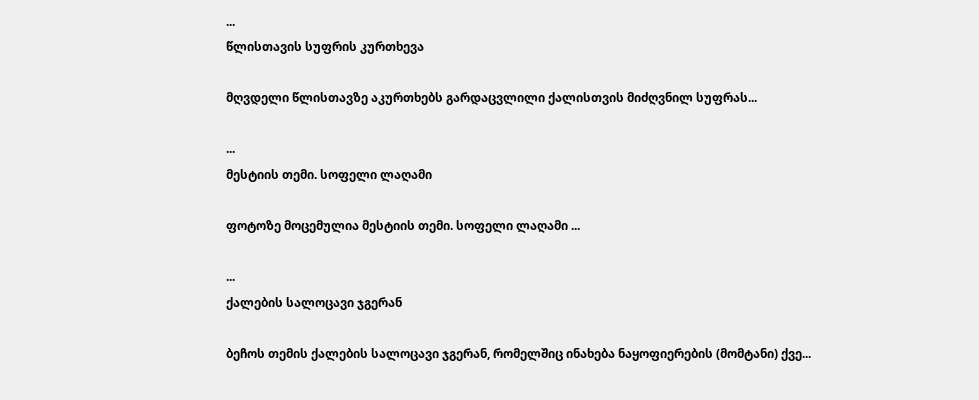...
წლისთავის სუფრის კურთხევა

მღვდელი წლისთავზე აკურთხებს გარდაცვლილი ქალისთვის მიძღვნილ სუფრას...

...
მესტიის თემი. სოფელი ლაღამი

ფოტოზე მოცემულია მესტიის თემი. სოფელი ლაღამი ...

...
ქალების სალოცავი ჯგერან

ბეჩოს თემის ქალების სალოცავი ჯგერან, რომელშიც ინახება ნაყოფიერების (მომტანი) ქვე...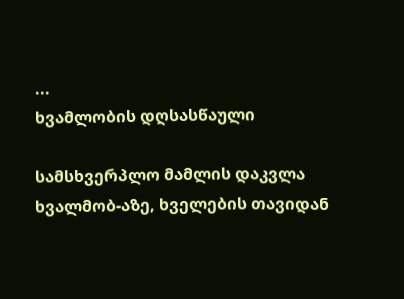...
ხვამლობის დღსასწაული

სამსხვერპლო მამლის დაკვლა ხვალმობ-აზე, ხველების თავიდან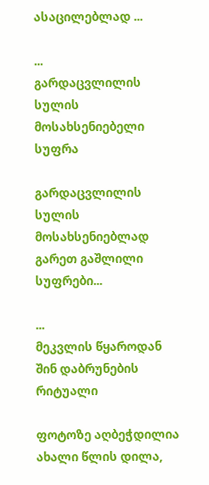ასაცილებლად ...

...
გარდაცვლილის სულის მოსახსენიებელი სუფრა

გარდაცვლილის სულის მოსახსენიებლად გარეთ გაშლილი სუფრები...

...
მეკვლის წყაროდან შინ დაბრუნების რიტუალი

ფოტოზე აღბეჭდილია ახალი წლის დილა,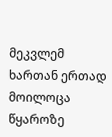მეკვლემ ხართან ერთად მოილოცა წყაროზე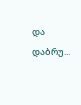და დაბრუ...